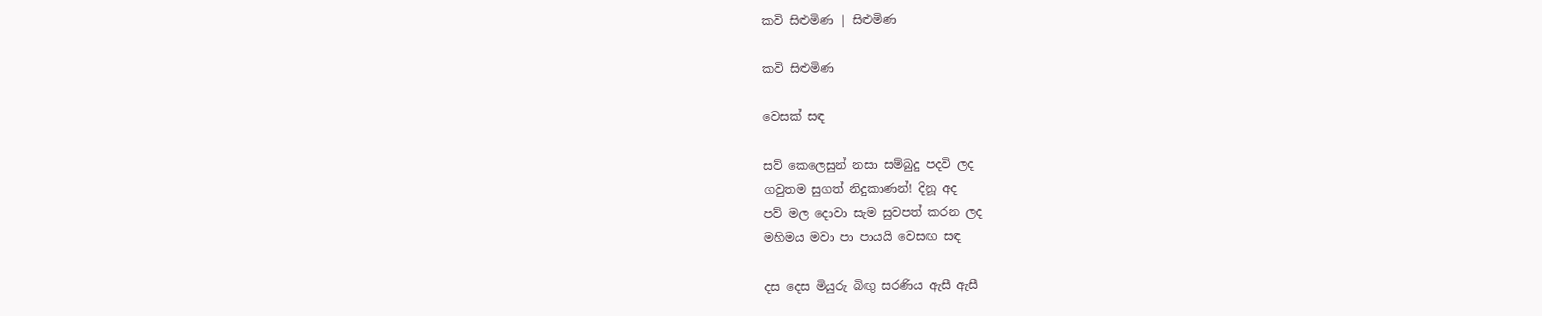කවි සිළුමිණ | සිළුමිණ

කවි සිළුමිණ

වෙසක් සඳ

සව් කෙලෙසුන් නසා සම්බුදු පදවි ලද
ගවුතම සුගත් නිදුකාණන්! දිනූ අද
පව් මල දොවා සැම සුවපත් කරන ලද
මහිමය මවා පා පායයි වෙසඟ සඳ

දස දෙස මියුරු බිඟු සරණිය ඇසී ඇසී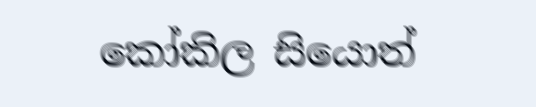කෝකිල සියොත්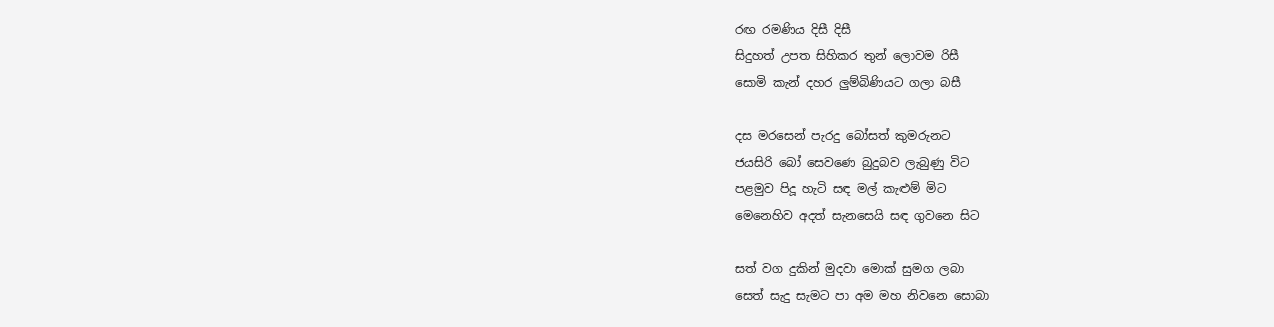රඟ රමණිය දිසී දිසී
සිදුහත් උපත සිහිකර තුන් ලොවම රිසී
සොමි කැන් දහර ලුම්බිණියට ගලා බසී

දස මරසෙන් පැරදු බෝසත් කුමරුනට
ජයසිරි බෝ සෙවණෙ බුදුබව ලැබුණු විට
පළමුව පිදූ හැටි සඳ මල් කැළුම් මිට
මෙනෙහිව අදත් සැනසෙයි සඳ ගුවනෙ සිට

සත් වග දුකින් මුදවා මොක් සුමග ලබා
සෙත් සැදු සැමට පා අම මහ නිවනෙ සොබා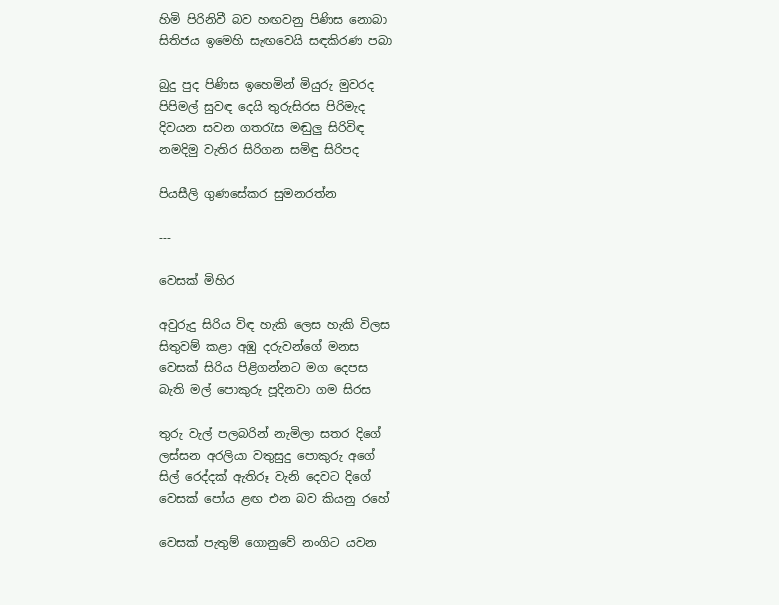හිමි පිරිනිවී බව හඟවනු පිණිස නොබා
සිතිජය ඉමෙහි සැඟවෙයි සඳකිරණ පබා

බුදු පුද පිණිස ඉහෙමින් මියුරු මුවරද
පිපිමල් සුවඳ දෙයි තුරුසිරස පිරිමැද
දිවයන සවන ගතරැස මඬුලු සිරිවිඳ
නමදිමු වැතිර සිරිගන සමිඳු සිරිපද

පියසීලි ගුණසේකර සුමනරත්න

---

වෙසක් මිහිර

අවුරුදු සිරිය විඳ හැකි ලෙස හැකි විලස
සිතුවම් කළා අඹු දරුවන්ගේ මනස
වෙසක් සිරිය පිළිගන්නට මග දෙපස
බැති මල් පොකුරු පූදිනවා ගම සිරස

තුරු වැල් පලබරින් නැමිලා සතර දිගේ
ලස්සන අරලියා වතුසුදු පොකුරු අගේ
සිල් රෙද්දක් ඇතිරූ වැනි දෙවට දිගේ
වෙසක් පෝය ළඟ එන බව කියනු රහේ

වෙසක් පැතුම් ගොනුවේ නංගිට යවන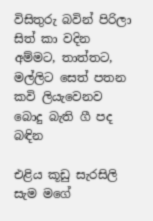විසිතුරු බවින් පිරිලා සිත් කා වදින
අම්මට, තාත්තට, මල්ලිට සෙත් පතන
කවි ලියැවෙනව බොදු බැති ගී පද බඳින

එළිය කූඩු සැරසිලි සැම මගේ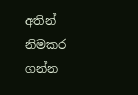අතින්
නිමකර ගන්න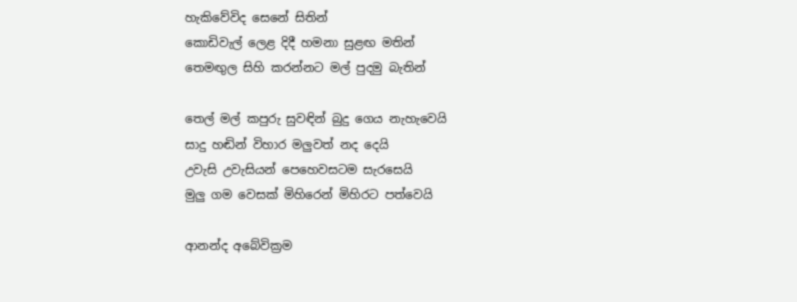හැකිවේවිද සෙනේ සිතින්
කොඩිවැල් ලෙළ දිදී හමනා සුළඟ මතින්
තෙමඟුල සිහි කරන්නට මල් පුදමු බැතින්

තෙල් මල් කපුරු සුවඳින් බුදු ගෙය නැහැවෙයි
සාදු හඬින් විහාර මලුවත් නද දෙයි
උවැසි උවැසියන් පෙහෙවසටම සැරසෙයි
මුලු ගම වෙසක් මිහිරෙන් මිහිරට පත්වෙයි

ආනන්ද අබේවික්‍රම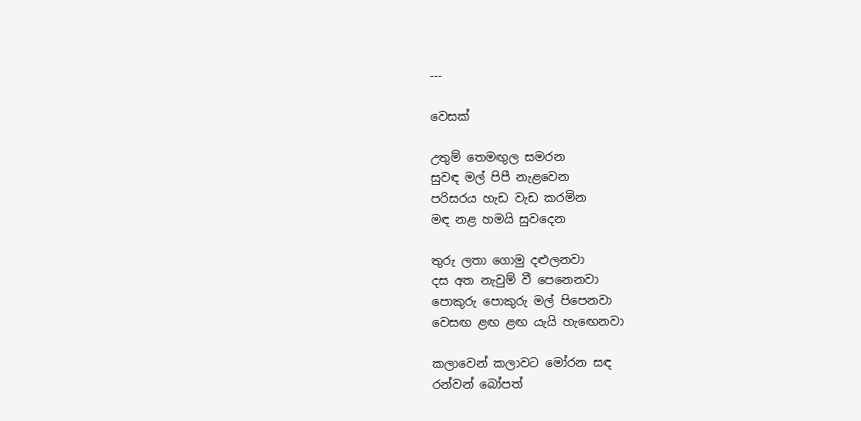---

වෙසක්

උතුම් තෙමඟුල සමරන
සුවඳ මල් පිපී නැළවෙන
පරිසරය හැඩ වැඩ කරමින
මඳ නළ හමයි සුවදෙන

තුරු ලතා ගොමු දළුලනවා
දස අත නැවුම් වී පෙනෙනවා
පොකුරු පොකුරු මල් පිපෙනවා
වෙසඟ ළඟ ළඟ යැයි හැඟෙනවා

කලාවෙන් කලාවට මෝරන සඳ
රන්වන් බෝපත්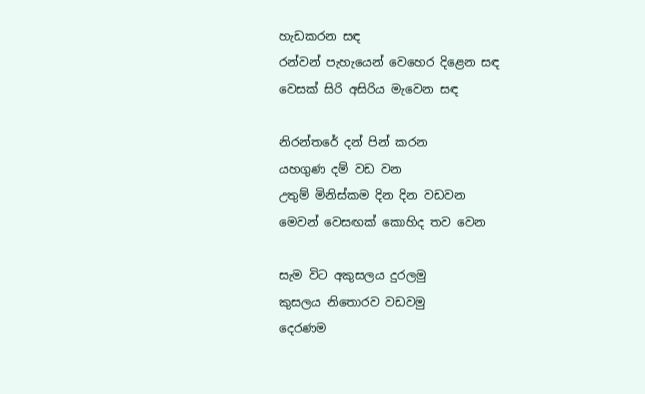හැඩකරන සඳ
රන්වන් පැහැයෙන් වෙහෙර දිළෙන සඳ
වෙසක් සිරි අසිරිය මැවෙන සඳ

නිරන්තරේ දන් පින් කරන
යහගුණ දම් වඩ වන
උතුම් මිනිස්කම දින දින වඩවන
මෙවන් වෙසඟක් කොහිද තව වෙන

සැම විට අකුසලය දුරලමු
කුසලය නිතොරව වඩවමු
දෙරණම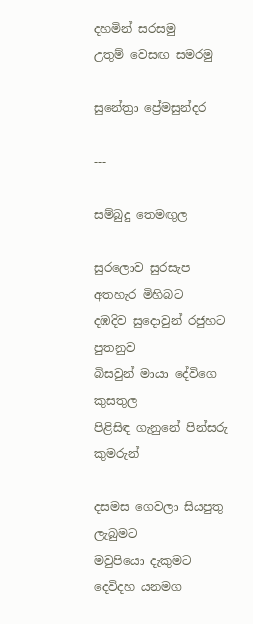දහමින් සරසමු
උතුම් වෙසඟ සමරමු

සුනේත්‍රා ප්‍රේමසුන්දර

---

සම්බුදු තෙමඟුල

සුරලොව සුරසැප අතහැර මිහිබට
දඹදිව සුදොවුන් රජුහට පුතනුව
බිසවුන් මායා දේවිගෙ කුසතුල
පිළිසිඳ ගැනුනේ පින්සරු කුමරුන්

දසමස ගෙවලා සියපුතු ලැබුමට
මවුපියො දැකුමට දෙවිදහ යනමග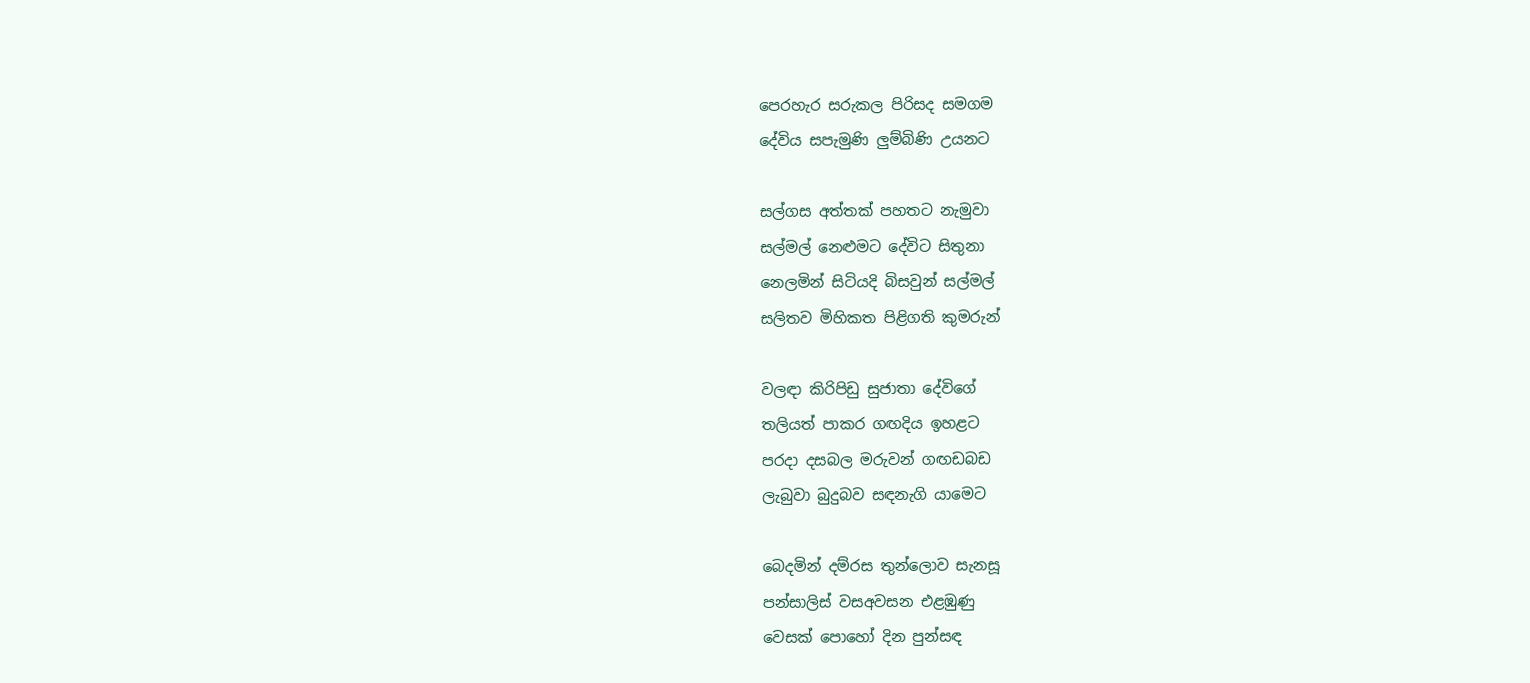පෙරහැර සරුකල පිරිසද සමගම
දේවිය සපැමුණි ලුම්බිණි උයනට

සල්ගස අත්තක් පහතට නැමුවා
සල්මල් නෙළුමට දේවිට සිතුනා
නෙලමින් සිටියදි බිසවුන් සල්මල්
සලිතව මිහිකත පිළිගති කුමරුන්

වලඳා කිරිපිඩු සුජාතා දේවිගේ
තලියත් පාකර ගඟදිය ඉහළට
පරදා දසබල මරුවන් ගඟඩබඩ
ලැබුවා බුදුබව සඳනැගි යාමෙට

බෙදමින් දම්රස තුන්ලොව සැනසූ
පන්සාලිස් වසඅවසන එළඹුණු
වෙසක් පොහෝ දින පුන්සඳ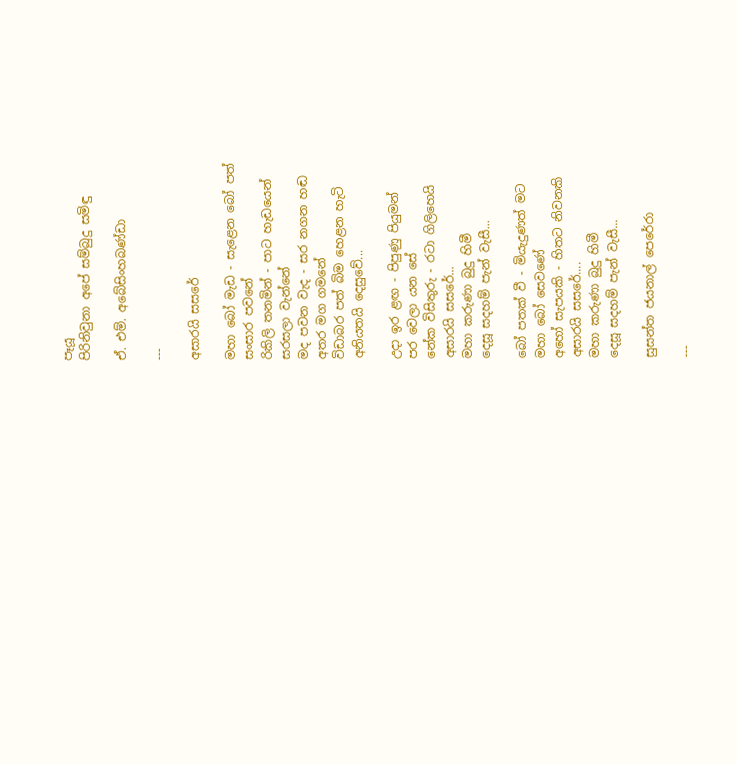පෑයූ
පිරිනිවුනා අපේ සම්බුදු සමිඳු

ඒ. එම්. අබේසිංහබණ්ඩා

---

අසාරයි සසරේ

මහා බෝ මැඩ - සැළෙන බෝ පත්
සංසාර පවනේ
රිකිලි තනමින් - පාට හැඩයෙන්
සරසලා වැන්නේ
මද පවන වැද - සර නගන හඬ
අතර මග ගමනේ
විඩාබර පත් බිම හෙළන හැටි
අනියතයි දෙසුවේ...

උදා ඉර ළඟ - පිපුණු පියුමන්
පර වෙලා යන සේ
නේක විසිතුරු - රටා ගිලිහෙයි
අසාරයි සසරේ...
මහා කරුණා බුදු හිමී
දෙසූ සදහම් පැන් වැසී...

බෝ පතක් වී - මියැදුණත් මට
මහා බෝ සෙවණේ
අහෝ සැපයකි - හිතට නිවනකි
අසාරයි සසරේ....
මහා කරුණා බුදු හිමී
දෙසූ සදහම් පැන් වැසී...

සුසන්ත ජයනාල් පෙරේරා

---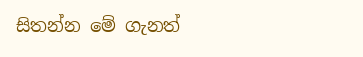සිතන්න මේ ගැනත්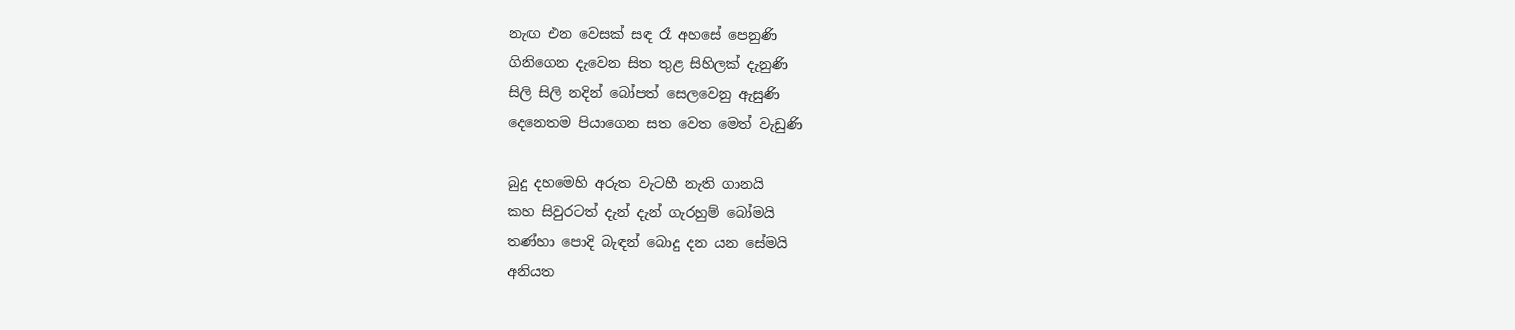නැඟ එන වෙසක් සඳ රෑ අහසේ පෙනුණි
ගිනිගෙන දැවෙන සිත තුළ සිහිලක් දැනුණි
සිලි සිලි නදින් බෝපත් සෙලවෙනු ඇසුණි
දෙනෙතම පියාගෙන සත වෙත මෙත් වැඩුණි

බුදු දහමෙහි අරුත වැටහී නැති ගානයි
කහ සිවුරටත් දැන් දැන් ගැරහුම් බෝමයි
තණ්හා පොදි බැඳන් බොදු දන යන සේමයි
අනියත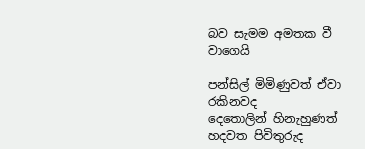බව සැමම අමතක වී වාගෙයි

පන්සිල් මිමිණුවත් ඒවා රකිනවද
දෙතොලින් හිනැහුණත් හදවත පිවිතුරුද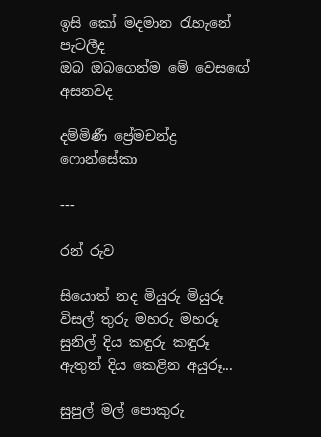ඉසි කෝ මදමාන රැහැනේ පැටලීද
ඔබ ඔබගෙන්ම මේ වෙසඟේ අසනවද

දම්මිණී ප්‍රේමචන්ද්‍ර ෆොන්සේකා

---

රන් රුව

සියොත් නද මියුරු මියුරූ
විසල් තුරු මහරු මහරූ
සුනිල් දිය කඳුරු කඳුරූ
ඇතුන් දිය කෙළින අයුරූ...

සුපුල් මල් පොකුරු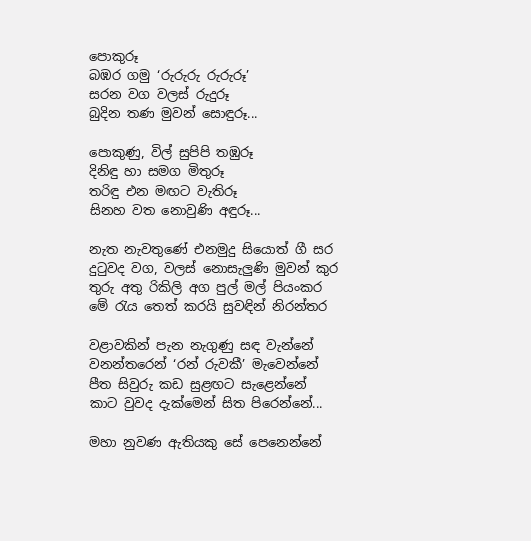පොකුරූ
බඹර ගමු ‘රුරුරු රුරුරූ’
සරන වග වලස් රුදුරූ
බුදින තණ මුවන් සොඳුරූ...

පොකුණු, විල් සුපිපි තඹුරූ
දිනිඳු හා සමග මිතුරූ
තරිඳු එන මඟට වැතිරූ
සිනහ වත නොවුණි අඳුරූ...

නැත නැවතුණේ එනමුදු සියොත් ගී සර
දුටුවද වග, වලස් නොසැලුණි මුවන් කුර
තුරු අතු රිකිලි අග පුල් මල් පියංකර
මේ රැය තෙත් කරයි සුවඳින් නිරන්තර

වළාවකින් පැන නැගුණු සඳ වැන්නේ
වනන්තරෙන් ‘රන් රුවකී’ මැවෙන්නේ
පීත සිවුරු කඩ සුළඟට සැළෙන්නේ
කාට වුවද දැක්මෙන් සිත පිරෙන්නේ...

මහා නුවණ ඇතියකු සේ පෙනෙන්නේ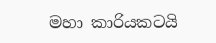මහා කාරියකටයි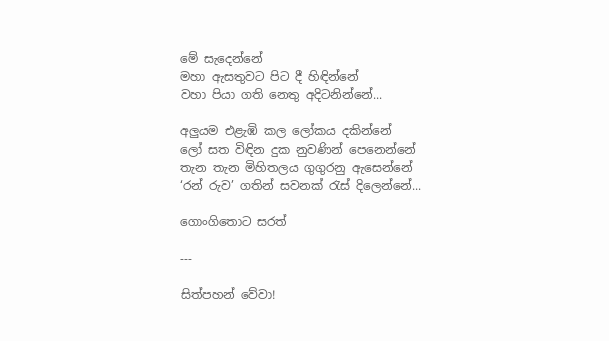මේ සැදෙන්නේ
මහා ඇසතුවට පිට දී හිඳින්නේ
වහා පියා ගති නෙතු අදිටනින්නේ...

අලුයම එළැඹි කල ලෝකය දකින්නේ
ලෝ සත විඳින දුක නුවණින් පෙනෙන්නේ
තැන තැන මිහිතලය ගුගුරනු ඇසෙන්නේ
‘රන් රුව’ ගතින් සවනක් රැස් දිලෙන්නේ...

ගොංගිතොට සරත්

---

සිත්පහන් වේවා!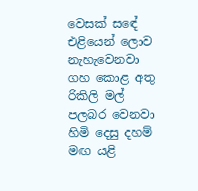වෙසක් සඳේ එළියෙන් ලොව නැහැවෙනවා
ගහ කොළ අතු රිකිලි මල් පලබර වෙනවා
හිමි දෙසු දහම් මඟ යළි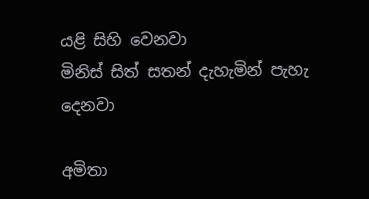යළි සිහි වෙනවා
මිනිස් සිත් සතන් දැහැමින් පැහැ දෙනවා

අමිතා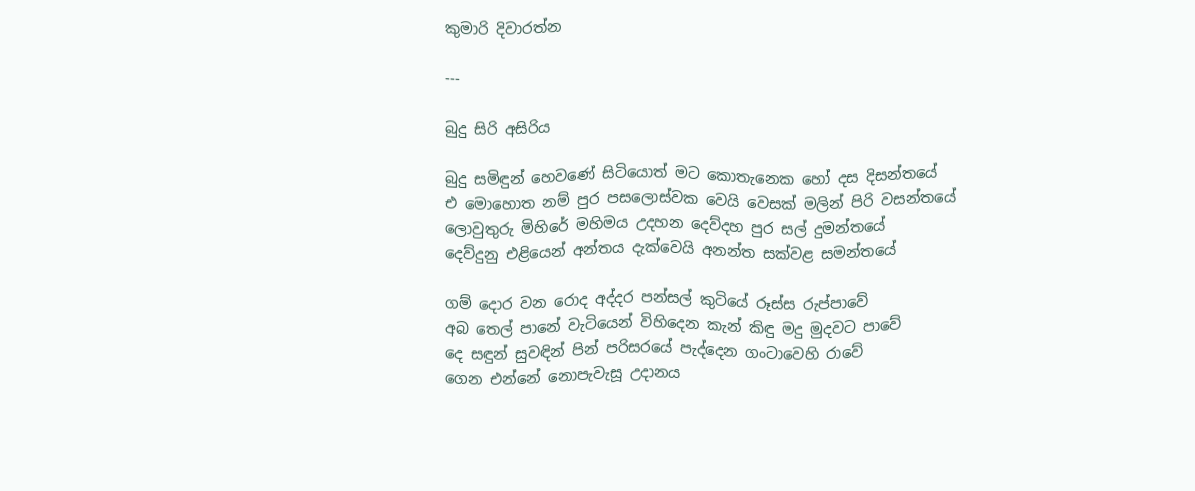කුමාරි දිවාරත්න

---

බුදු සිරි අසිරිය

බුදු සමිඳුන් හෙවණේ සිටියොත් මට කොතැනෙක හෝ දස දිසන්තයේ
එ මොහොත නම් පුර පසලොස්වක වෙයි වෙසක් මලින් පිරි වසන්තයේ
ලොවුතුරු මිහිරේ මහිමය උදහන දෙව්දහ පුර සල් දුමන්තයේ
දෙව්දුනු එළියෙන් අන්තය දැක්වෙයි අනන්ත සක්වළ සමන්තයේ

ගම් දොර වන රොද අද්දර පන්සල් කුටියේ රූස්ස රුප්පාවේ
අබ තෙල් පානේ වැටියෙන් විහිදෙන කැන් කිඳු මදු මුදවට පාවේ
දෙ සඳුන් සුවඳින් පින් පරිසරයේ පැද්දෙන ගංටාවෙහි රාවේ
ගෙන එන්නේ නොපැවැසූ උදානය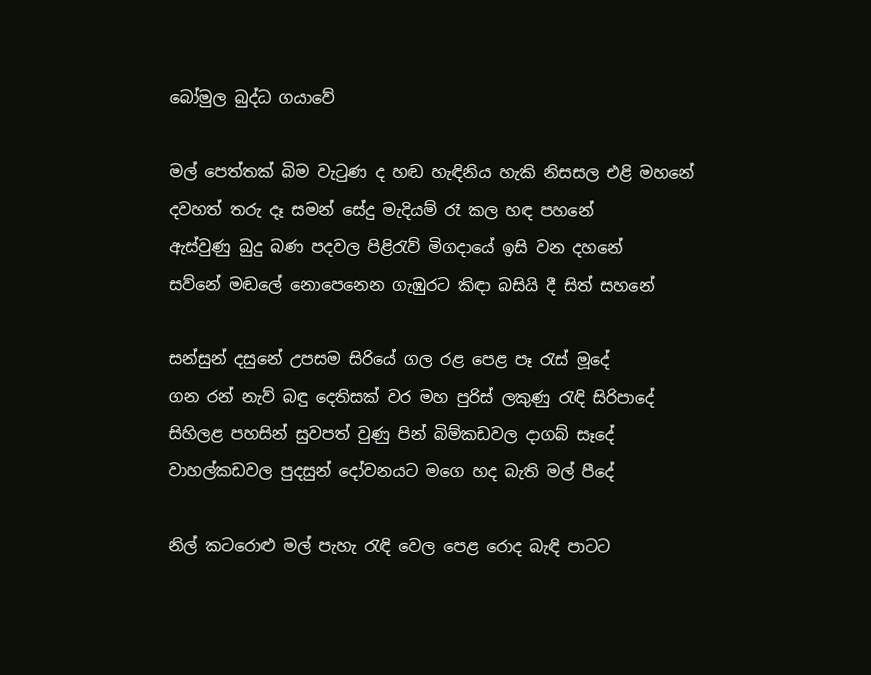බෝමුල බුද්ධ ගයාවේ

මල් පෙත්තක් බිම වැටුණ ද හඬ හැඳිනිය හැකි නිසසල එළි මහනේ
දවහත් තරු දෑ සමන් සේදු මැදියම් රෑ කල හඳ පහනේ
ඇස්වුණු බුදු බණ පදවල පිළිරැව් මිගදායේ ඉසි වන දහනේ
සව්නේ මඬලේ නොපෙනෙන ගැඹුරට කිඳා බසියි දී සිත් සහනේ

සන්සුන් දසුනේ උපසම සිරියේ ගල රළ පෙළ පෑ රැස් මූදේ
ගන රන් නැව් බඳු දෙතිසක් වර මහ පුරිස් ලකුණු රැඳි සිරිපාදේ
සිහිලළ පහසින් සුවපත් වුණු පින් බිම්කඩවල දාගබ් සෑදේ
වාහල්කඩවල පුදසුන් දෝවනයට මගෙ හද බැති මල් පීදේ

නිල් කටරොළු මල් පැහැ රැඳි වෙල පෙළ රොද බැඳි පාටට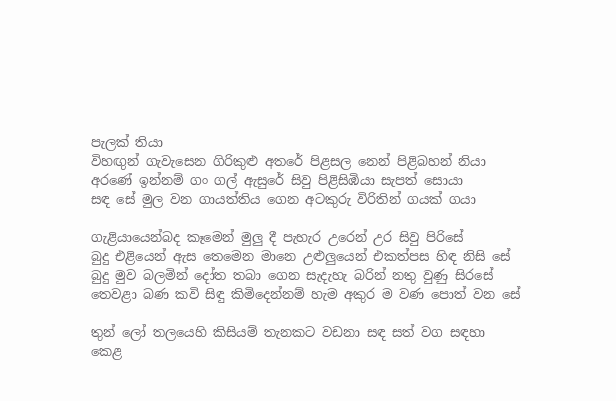පැලක් තියා
විහඟු‍න් ගැවැසෙන ගිරිකුළු අතරේ පිළසල නෙන් පිළිබහන් නියා
අරණේ ඉන්නම් ගං ගල් ඇසුරේ සිවු පිළිසිඹියා සැපත් සොයා
සඳ සේ මුල වන ගායත්තිය ගෙන අටකුරු විරිතින් ගයක් ගයා

ගැළියායෙන්බද කෑමෙන් මුලු‍ දී පැහැර උරෙන් උර සිවු පිරිසේ
බුදු එළියෙන් ඇස තෙමෙන මානෙ උළුලු‍යෙන් එකත්පස හිඳ නිසි සේ
බුදු මුව බලමින් දෝත තබා ගෙන සැදැහැ බරින් නතු වුණු සිරසේ
තෙවළා බණ කවි සිඳු කිමිදෙන්නම් හැම අකුර ම වණ පොත් වන සේ

තුන් ලෝ තලයෙහි කිසියම් තැනකට වඩනා සඳ සත් වග සඳහා
කෙළ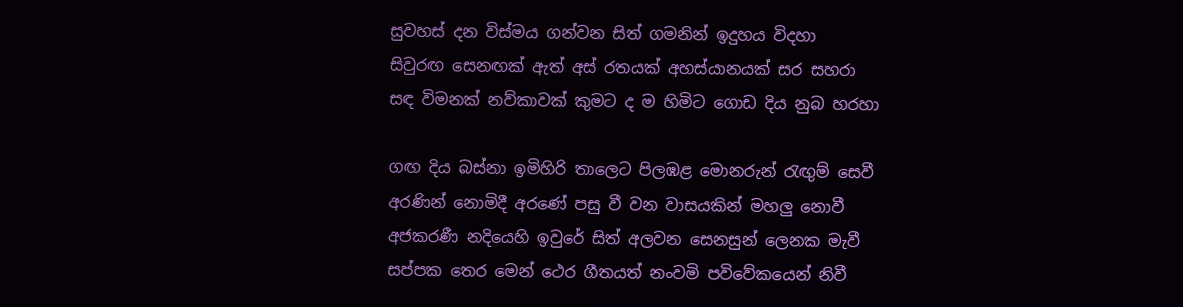සුවහස් දන විස්මය ගන්වන සිත් ගමනින් ඉදුහය විදහා
සිවුරඟ සෙනඟක් ඇත් අස් රතයක් අහස්යානයක් සර සහරා
සඳ විමනක් නව්කාවක් කුමට ද ම හිමිට ගොඩ දිය නුබ හරහා

ගඟ දිය බස්නා ඉමිහිරි තාලෙට පිලඹළ මොනරුන් රැඟු‍ම් සෙවී
අරණින් නොමිදී අරණේ පසු වී වන වාසයකින් මහලු‍ නොවී
අජකරණී නදියෙහි ඉවුරේ සිත් අලවන සෙනසුන් ලෙනක මැවී
සප්පක තෙර මෙන් ථෙර ගීතයත් නංවමි පවිවේකයෙන් නිවී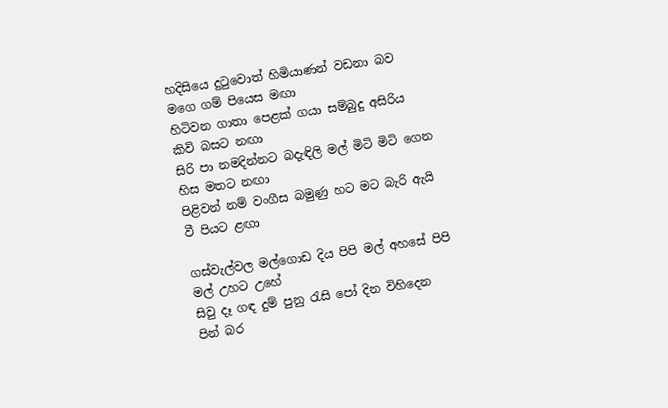හදිසියෙ දුටුවොත් හිමියාණන් වඩනා බව මගෙ ගම් පියෙස මඟා
හිටිවන ගාතා පෙළක් ගයා සම්බුදු අසිරිය කිවි බසට නඟා
සිරි පා නමදින්නට බදැඳිලි මල් මිටි මිටි ගෙන හිස මතට නඟා
පිළිවන් නම් වංගීස බමුණු හට මට බැරි ඇයි වී පියට ළඟා

ගස්වැල්වල මල්ගොඩ දිය පිපි මල් අහසේ පිපි මල් උහට උහේ
සිවු දෑ ගඳ දුම් පුනු රැසි පෝ දින විහිදෙන පින් බර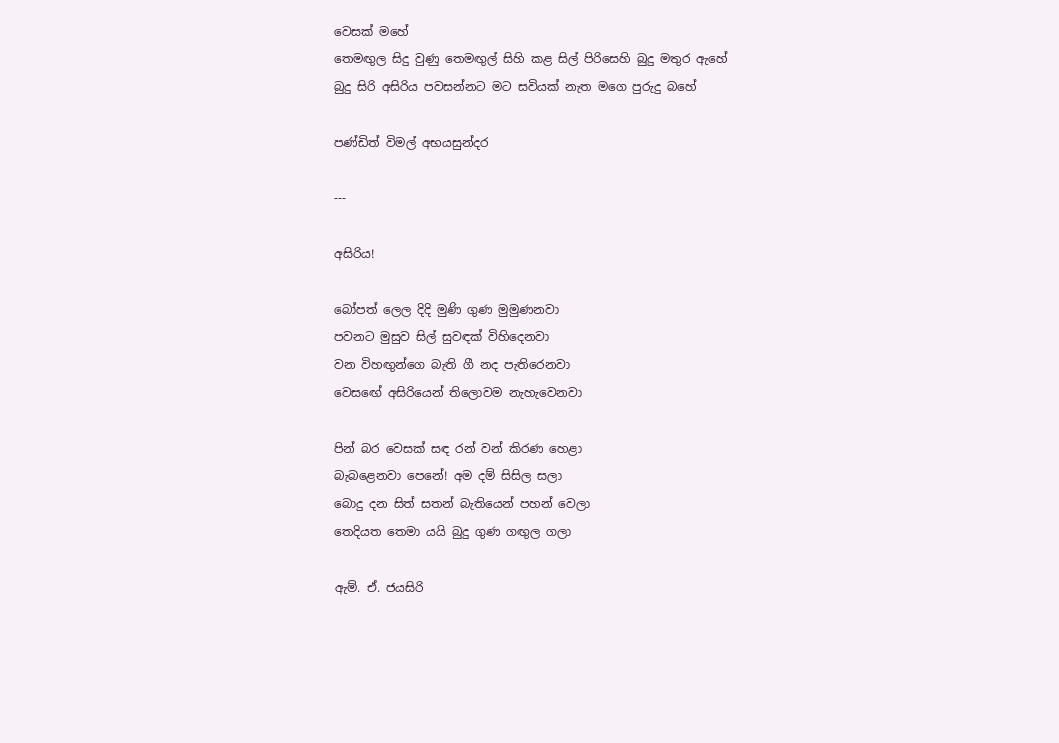වෙසක් මහේ
තෙමඟු‍ල සිදු වුණු තෙමඟු‍ල් සිහි කළ සිල් පිරිසෙහි බුදු මතුර ඇහේ
බුදු සිරි අසිරිය පවසන්නට මට සවියක් නැත මගෙ පුරුදු බහේ

පණ්ඩිත් විමල් අභයසුන්දර

---

අසිරිය!

බෝපත් ලෙල දිදි මුණි ගුණ මුමුණනවා
පවනට මුසුව සිල් සුවඳක් විහිදෙනවා
වන විහඟුන්ගෙ බැති ගී නද පැතිරෙනවා
වෙසඟේ අසිරියෙන් තිලොවම නැහැවෙනවා

පින් බර වෙසක් සඳ රන් වන් කිරණ හෙළා
බැබළෙනවා පෙනේ! අම දම් සිසිල සලා
බොදු දන සිත් සතන් බැතියෙන් පහන් වෙලා
තෙදියත තෙමා යයි බුදු ගුණ ගඟුල ගලා

ඇම්. ඒ. ජයසිරි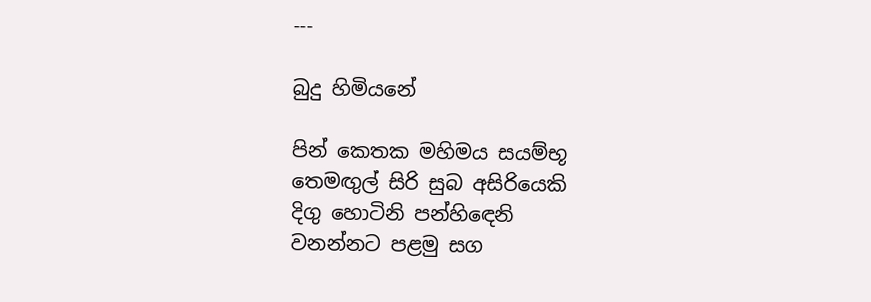---

බුදු හිමියනේ

පින් කෙතක මහිමය සයම්භූ
තෙමඟුල් සිරි සුබ අසිරියෙකි
දිගු හොටිනි පන්හිඳෙනි
වනන්නට පළමු සග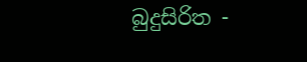බුදුසිරිත -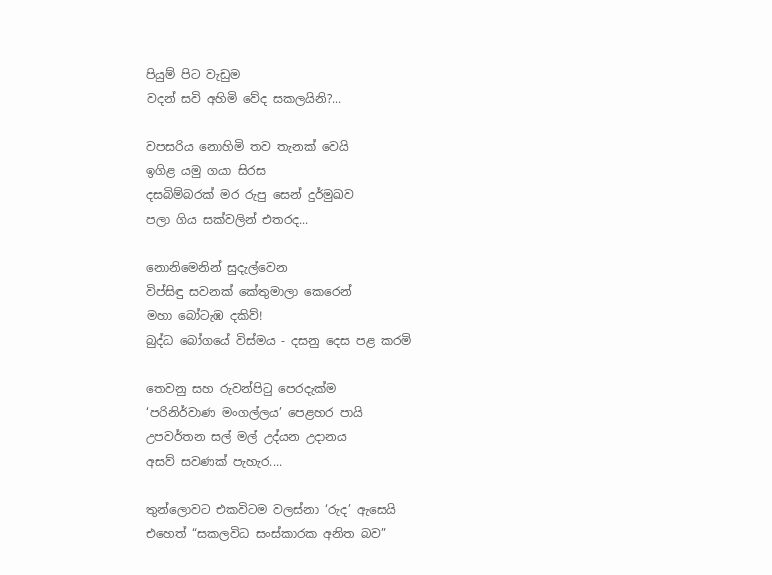පියුම් පිට වැඩුම
වදන් සවි අහිමි වේද සකලයිනි?...

වපසරිය නොහිමි තව තැනක් වෙයි
ඉගිළ යමු ගයා සිරස
දසබිම්බරක් මර රුපු සෙන් දුර්මුඛව
පලා ගිය සක්වලින් එතරද...

නොනිමෙනින් සුදැල්වෙන
විප්සිඳු සවනක් කේතුමාලා කෙරෙන්
මහා බෝටැඹ දකිව්!
බුද්ධ බෝගයේ විස්මය - දසනු දෙස පළ කරමි

තෙවනු සහ රුවන්පිටු පෙරදැක්ම
‘පරිනිර්වාණ මංගල්ලය’ පෙළහර පායි
උපවර්තන සල් මල් උද්යන උදානය
අසව් සවණක් පැහැර....

තුන්ලොවට එකවිටම වලස්නා ‘රුද’ ඇසෙයි
එහෙත් “සකලවිධ සංස්කාරක අනිත බව”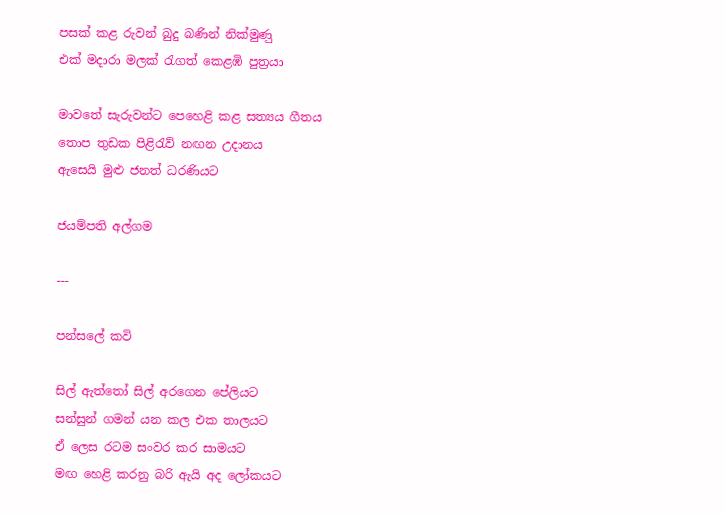පසක් කළ රුවන් බුදු බණින් නික්මුණ‍ු
එක් මදාරා මලක් රැගත් කෙළඹි පුත්‍රයා

මාවතේ සැරුවන්ට පෙහෙළි කළ සත්‍යය ගීතය
තොප තුඩක පිළිරැව් නඟන උදානය
ඇසෙයි මුළු ජනත් ධරණියට

ජයම්පති අල්ගම

---

පන්සලේ කවි

සිල් ඇත්තෝ සිල් අරගෙන පේලියට
සන්සුන් ගමන් යන කල එක තාලයට
ඒ ලෙස රටම සංවර කර සාමයට
මඟ හෙළි කරනු බරි ඇයි අද ලෝකයට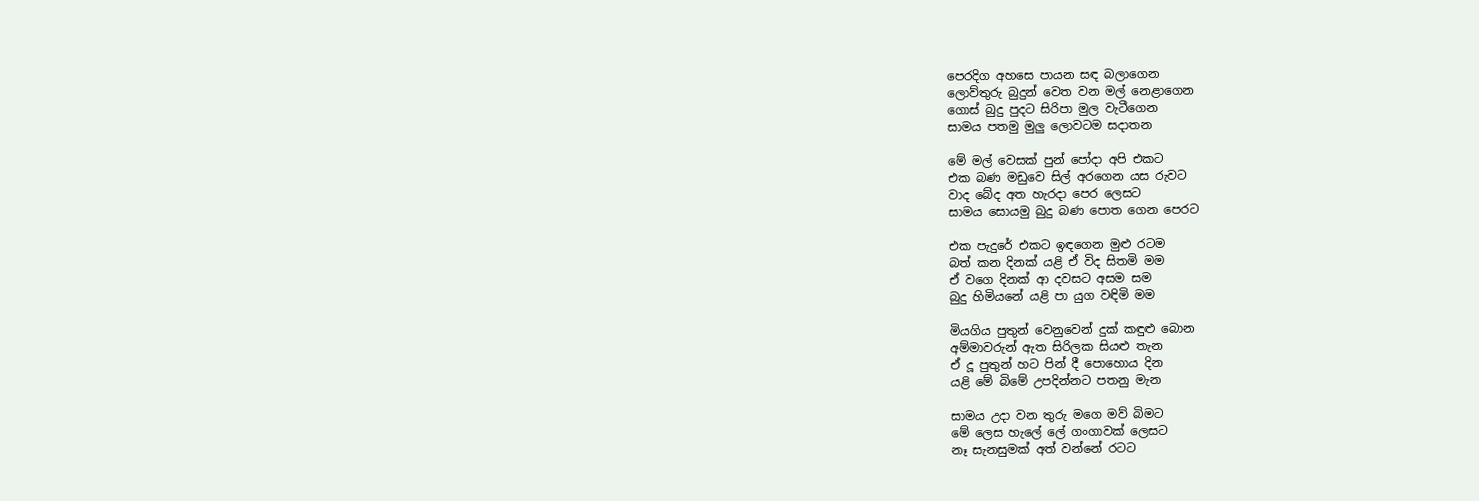පෙරදිග අහසෙ පායන සඳ බලාගෙන
ලොව්තුරු බුදුන් වෙත වන මල් නෙළාගෙන
ගොස් බුදු පුදට සිරිපා මුල වැටීගෙන
සාමය පතමු මුලු ලොවටම සදාතන

මේ මල් වෙසක් පුන් පෝදා අපි එකට
එක බණ මඩුවෙ සිල් අරගෙන යස රුවට
වාද බේද අත හැරදා පෙර ලෙසට
සාමය සොයමු බුදු බණ පොත ගෙන පෙරට

එක පැදුරේ එකට ඉඳගෙන මුළු රටම
බත් කන දිනක් යළි ඒ විද සිතමි මම
ඒ වගෙ දිනක් ආ දවසට අසම සම
බුදු හිමියනේ යළි පා යුග වඳිමි මම

මියගිය පුතුන් වෙනුවෙන් දුක් කඳුළු බොන
අම්මාවරුන් ඇත සිරිලක සියළු තැන
ඒ දූ පුතුන් හට පින් දී පොහොය දින
යළි මේ බිමේ උපදින්නට පතනු මැන

සාමය උදා වන තුරු මගෙ මව් බිමට
මේ ලෙස හැලේ ලේ ගංගාවක් ලෙසට
නෑ සැනසුමක් අත් වන්නේ රටට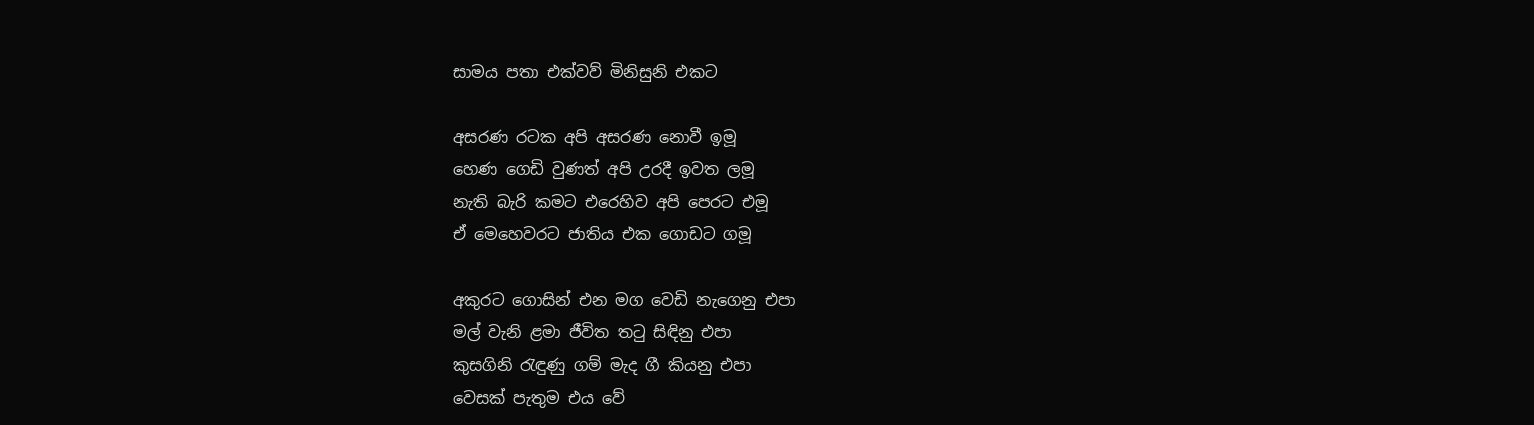සාමය පතා එක්වව් මිනිසුනි එකට

අසරණ රටක අපි අසරණ නොවී ඉමූ
හෙණ ගෙඩි වුණත් අපි උරදී ඉවත ලමූ
නැති බැරි කමට එරෙහිව අපි පෙරට එමූ
ඒ මෙහෙවරට ජාතිය එක ගොඩට ගමූ

අකුරට ගොසින් එන මග වෙඩි නැගෙනු එපා
මල් වැනි ළමා ජීවිත තටු සිඳිනු එපා
කුසගිනි රැඳුණු ගම් මැද ගී කියනු එපා
වෙසක් පැතුම එය වේ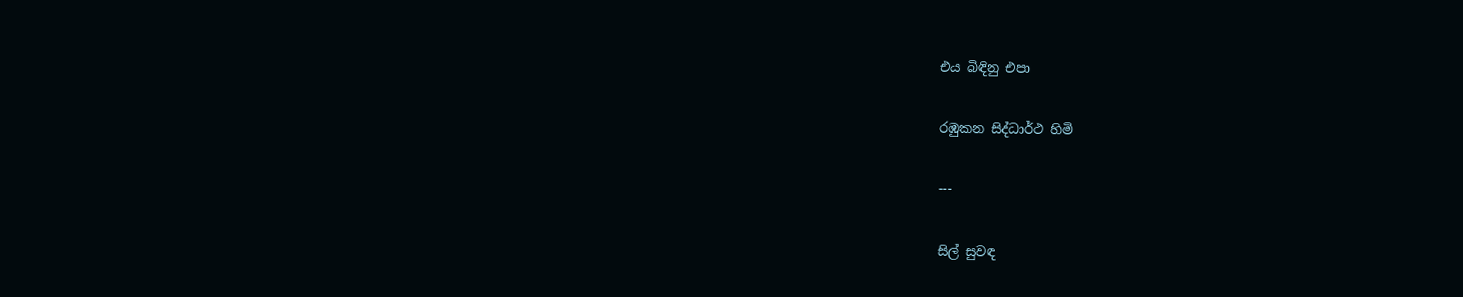එය බිඳිනු එපා

රඹුකන සිද්ධාර්ථ හිමි

---

සිල් සුවඳ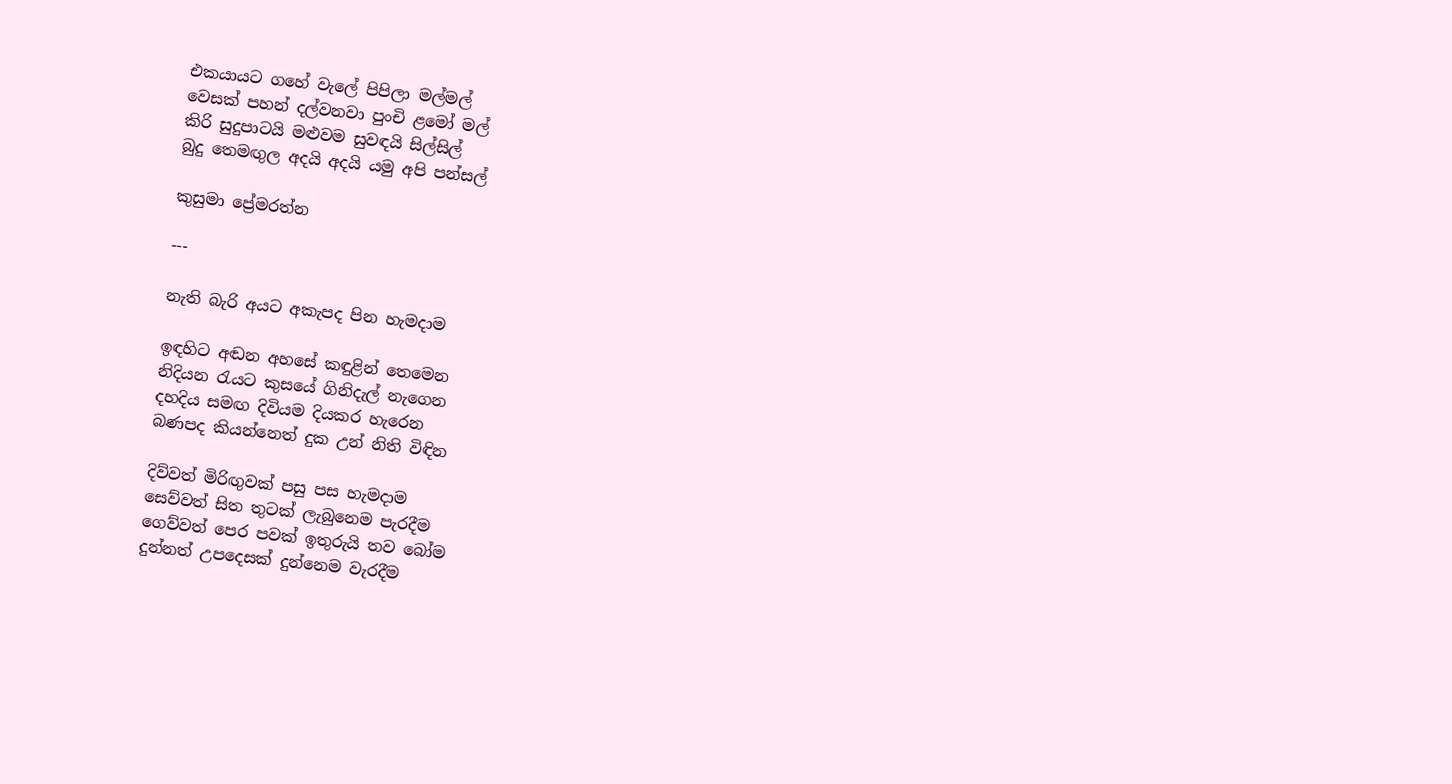එකයායට ගහේ වැලේ පිපිලා මල්මල්
වෙසක් පහන් දල්වනවා පුංචි ළමෝ මල්
කිරි සුදුපාටයි මළුවම සුවඳයි සිල්සිල්
බුදු තෙමඟුල අදයි අදයි යමු අපි පන්සල්

කුසුමා ප්‍රේමරත්න

---

නැති බැරි අයට අකැපද පින හැමදාම

ඉඳහිට අඬන අහසේ කඳුළින් තෙමෙන
නිදියන රැයට කුසයේ ගිනිදැල් නැගෙන
දහදිය සමඟ දිවියම දියකර හැරෙන
බණපද කියන්නෙත් දුක උන් නිති විඳින

දිව්වත් මිරිඟුවක් පසු පස හැමදාම
සෙව්වත් සිත තුටක් ලැබුනෙම පැරදීම
ගෙව්වත් පෙර පවක් ඉතුරුයි තව බෝම
දුන්නත් උපදෙසක් දුන්නෙම වැරදීම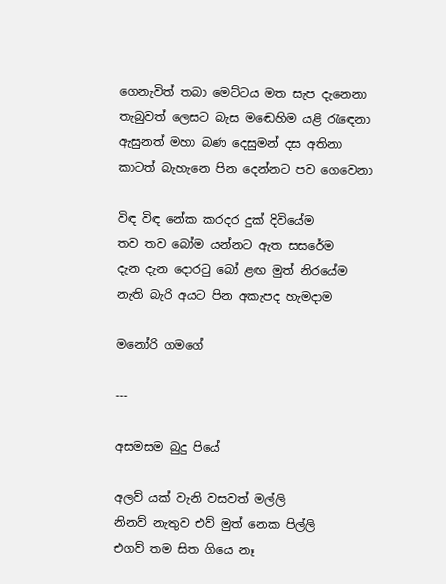ගෙනැවිත් තබා මෙට්ටය මත සැප දැනෙනා
තැබුවත් ලෙසට බැස මඬෙහිම යළි රැඳෙනා
ඇසුනත් මහා බණ දෙසුමන් දස අතිනා
කාටත් බැහැනෙ පින දෙන්නට පව ගෙවෙනා

විඳ විඳ නේක කරදර දුක් දිවියේම
තව තව බෝම යන්නට ඇත සසරේම
දැන දැන දොරටු බෝ ළඟ මුත් නිරයේම
නැති බැරි අයට පින අකැපද හැමදාම

මනෝරි ගමගේ

---

අසමසම බුදු පියේ

අලව් යක් වැනි වසවත් මල්ලි
නිනව් නැතුව එව් මුත් නෙක පිල්ලි
එගව් තම සිත ගියෙ නෑ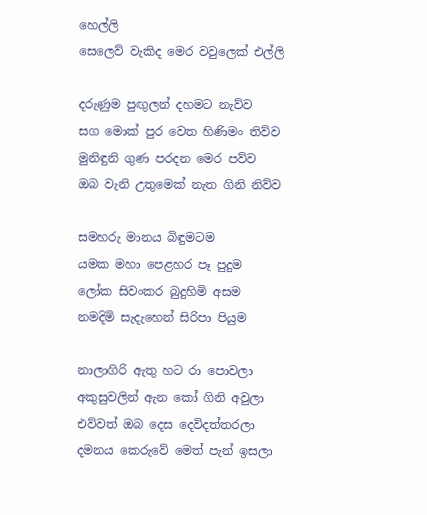හෙල්ලි
සෙලෙව් වැකිද මෙර වවුලෙක් එල්ලි

දරුණුම පුඟුලන් දහමට නැව්ව
සග මොක් පුර වෙත හිණිමං තිව්ව
මුනිඳුනි ගුණ පරදන මෙර පව්ව
ඔබ වැනි උතුමෙක් නැත ගිනි නිව්ව

සමහරු මානය බිඳුමටම
යමක මහා පෙළහර පෑ පුදුම
ලෝක සිවංකර බුදුහිමි අසම
නමදිමි සැදැහෙන් සිරිපා පියුම

නාලාගිරි ඇතු හට රා පොවලා
අකුසුවලින් ඇන කෝ ගිනි අවුලා
එව්වත් ඔබ දෙස දෙවිදත්තරලා
දමනය කෙරුවේ මෙත් පැන් ඉසලා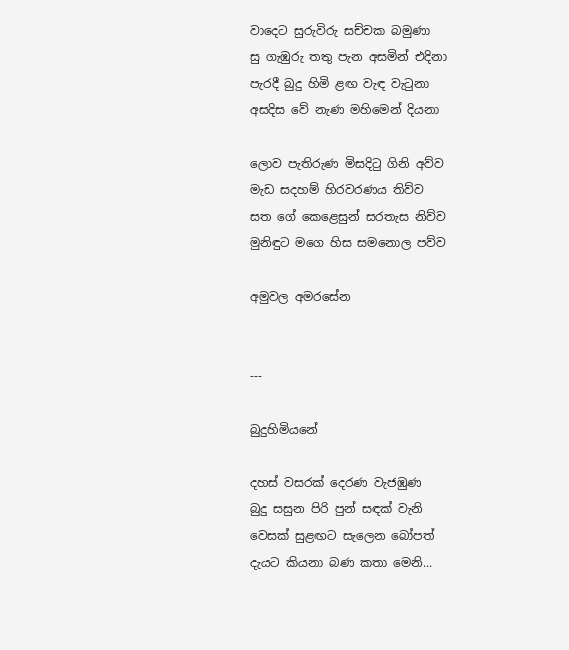වාදෙට සුරුවිරු සච්චක බමුණා
සු ගැඹුරු තතු පැන අසමින් එදිනා
පැරදී බුදු හිමි ළඟ වැඳ වැටුනා
අසදිස වේ නැණ මහිමෙන් දියනා

ලොව පැතිරුණ මිසදිටු ගිනි අව්ව
මැඩ සදහම් හිරවරණය තිව්ව
සත ගේ කෙළෙසුන් සරතැස නිව්ව
මුනිඳුට මගෙ හිස සමනොල පව්ව

අමුවල අමරසේන


---

බුදුහිමියනේ

දහස් වසරක් දෙරණ වැජඹුණ
බුදු සසුන පිරි පුන් සඳක් වැනි
වෙසක් සුළඟට සැලෙන බෝපත්
දැයට කියනා බණ කතා මෙනි...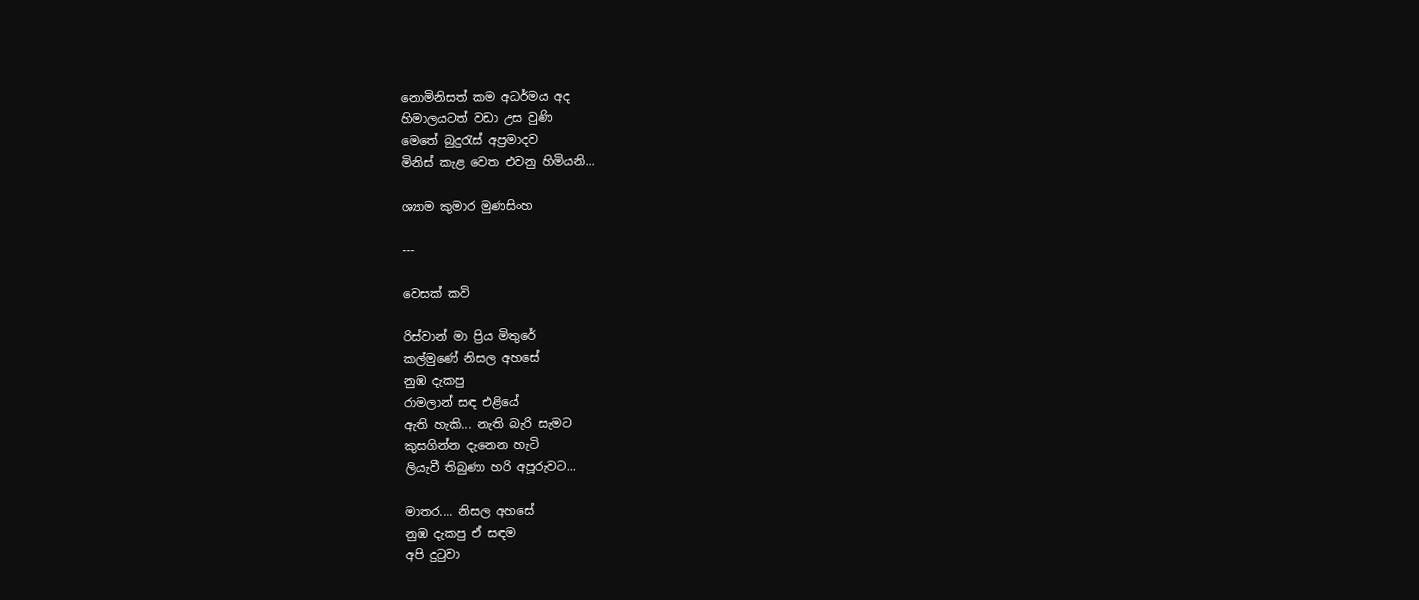නොමිනිසත් කම අධර්මය අද
හිමාලයටත් වඩා උස වුණි
මෙතේ බුදුරැස් අප්‍රමාදව
මිනිස් කැළ වෙත එවනු හිමියනි...

ශ්‍යාම කුමාර මුණසිංහ

---

වෙසක් කවි

රිස්වාන් මා ප්‍රිය මිතුරේ
කල්මුණේ නිසල අහසේ
නුඹ දැකපු
රාමලාන් සඳ එළියේ
ඇති හැකි... නැති බැරි සැමට
කුසගින්න දැනෙන හැටි
ලියැවී තිබුණා හරි අපූරුවට...

මාතර.... නිසල අහසේ
නුඹ දැකපු ඒ සඳම
අපි දුටුවා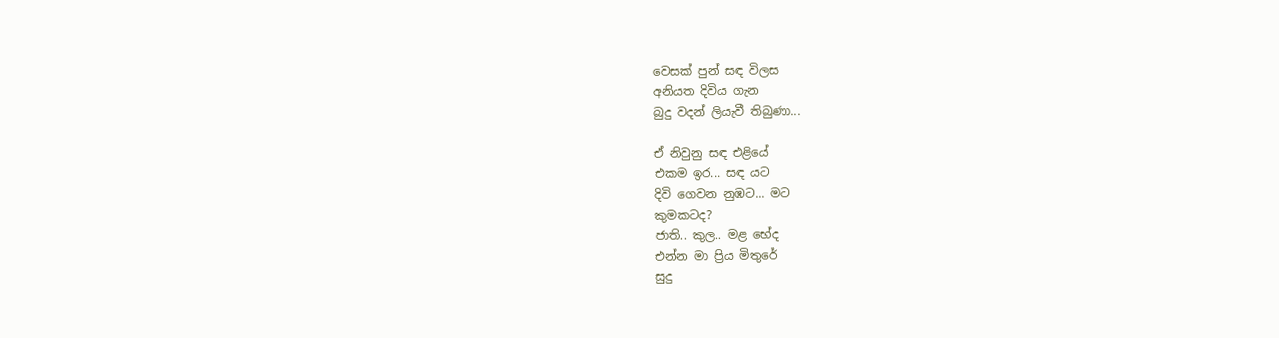වෙසක් පුන් සඳ විලස
අනියත දිවිය ගැන
බුදු වදන් ලියැවී තිබුණා...

ඒ නිවුනු සඳ එළියේ
එකම ඉර... සඳ යට
දිවි ගෙවන නුඹට... මට
කුමකටද?
ජාති.. කුල.. මළ භේද
එන්න මා ප්‍රිය මිතුරේ
සුදු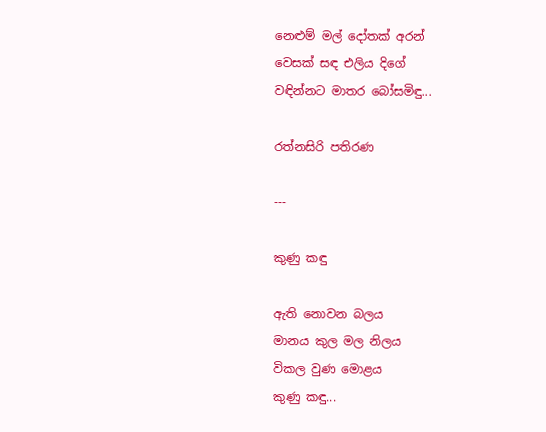නෙළුම් මල් දෝතක් අරන්
වෙසක් සඳ එලිය දිගේ
වඳින්නට මාතර බෝසමිඳු...

රත්නසිරි පතිරණ

---

කුණු කඳු

ඇති නොවන බලය
මානය කුල මල නිලය
විකල වුණ මොළය
කුණු කඳු...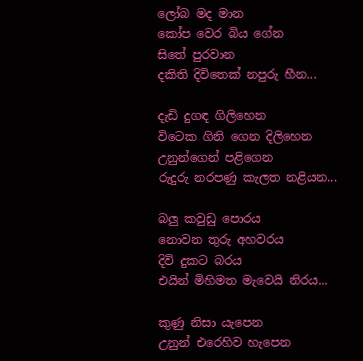ලෝබ මද මාන
කෝප වෙර බිය ගේන
සිතේ පුරවාන
දකිති දිවිතෙක් නපුරු හීන...

දැඩි දුගඳ ගිලිහෙන
විටෙක ගිනි ගෙන දිලිහෙන
උනුන්ගෙන් පළිගෙන
රුදුරු නරපණු කැලත නළියන...

බලු කවුඩු පො‍රය
නොවන තුරු අහවරය
දිවි දුකට බරය
එයින් මිහිමත මැවෙයි නිරය...

කුණු නිසා යැපෙන
උනුන් එරෙහිව හැපෙන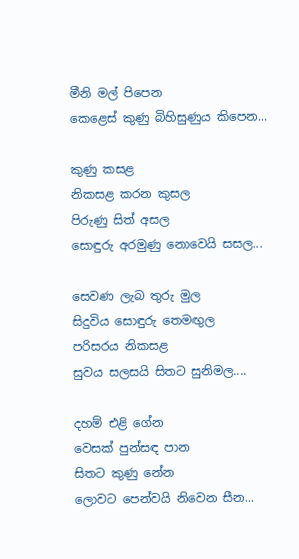මීනි මල් පිපෙන
කෙළෙස් කුණු බිහිසුණුය කිපෙන...

කුණු කසළ
නිකසළ කරන කුසල
පිරුණු සිත් අසල
සොඳුරු අරමුණු නොවෙයි සසල...

සෙවණ ලැබ තුරු මුල
සිදුවිය සොඳුරු තෙමඟුල
පරිසරය නිකසළ
සුවය සලසයි සිතට සුනිමල....

දහම් එළි ගේන
වෙසක් පුන්සඳ පාන
සිතට කුණු නේන
ලොවට පෙන්වයි නිවෙන සීන...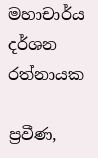මහාචාර්ය දර්ශන රත්නායක

ප්‍රවීණ,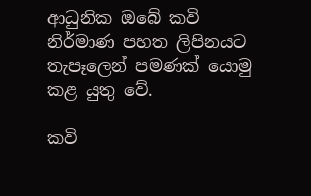ආධුනික ඔබේ කවි නිර්මාණ පහත ලිපිනයට තැපෑලෙන් පමණක් යොමු කළ යුතු වේ.

කවි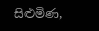සිළුමිණ,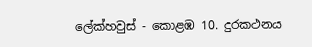ලේක්හවුස් - කොළඹ 10. දුරකථනය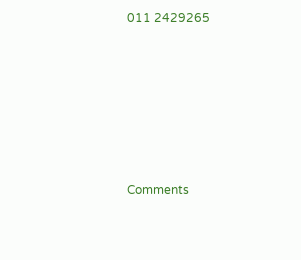011 2429265







Comments